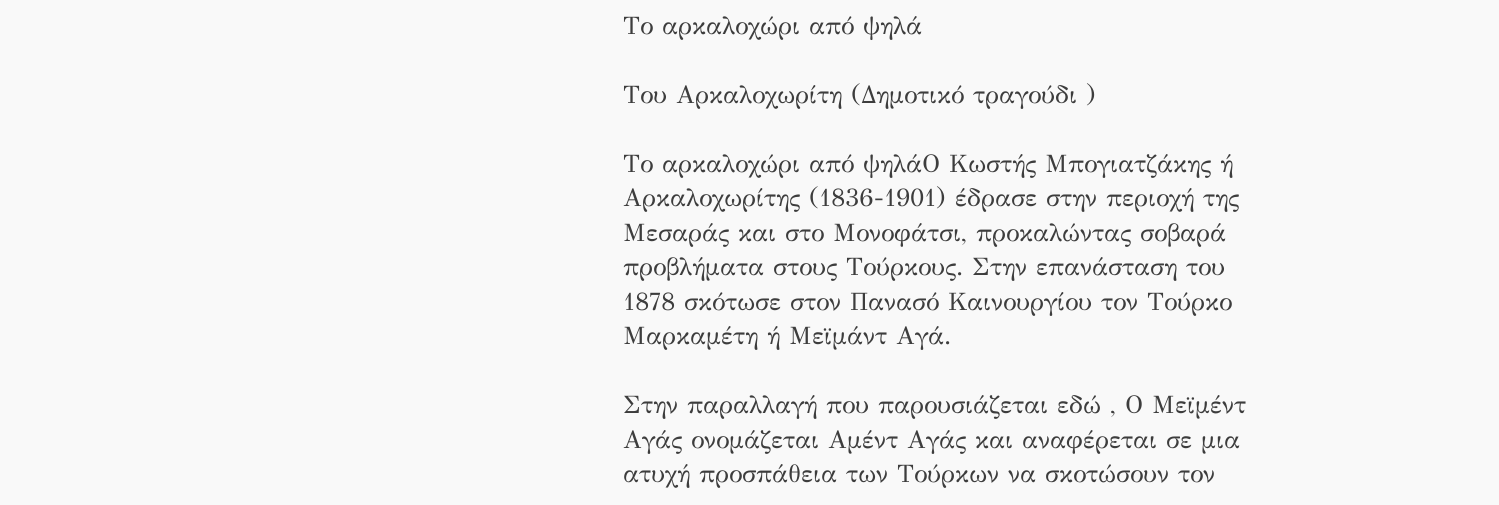Το αρκαλοχώρι από ψηλά

Του Αρκαλοχωρίτη (Δημοτικό τραγούδι )

Το αρκαλοχώρι από ψηλάΟ Κωστής Μπογιατζάκης ή Αρκαλοχωρίτης (1836-1901) έδρασε στην περιοχή της Μεσαράς και στο Μονοφάτσι, προκαλώντας σοβαρά προβλήματα στους Τούρκους. Στην επανάσταση του 1878 σκότωσε στον Πανασό Καινουργίου τον Τούρκο Μαρκαμέτη ή Μεϊμάντ Αγά.

Στην παραλλαγή που παρουσιάζεται εδώ , Ο Μεϊμέντ Αγάς ονομάζεται Αμέντ Αγάς και αναφέρεται σε μια ατυχή προσπάθεια των Τούρκων να σκοτώσουν τον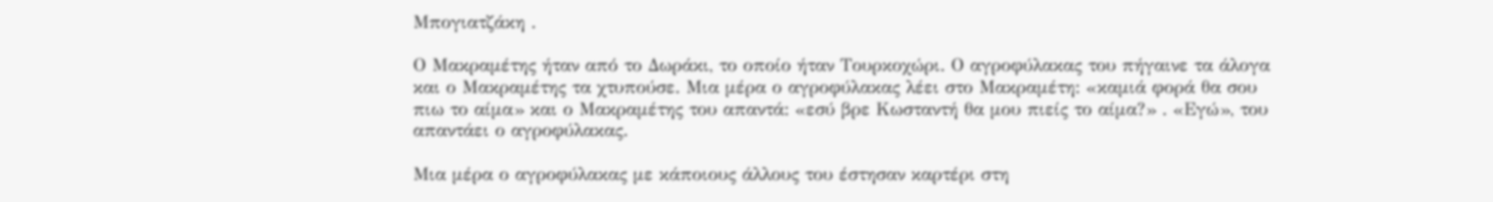Μπογιατζάκη .

Ο Μακραμέτης ήταν από το Δωράκι, το οποίο ήταν Τουρκοχώρι. Ο αγροφύλακας του πήγαινε τα άλογα και ο Μακραμέτης τα χτυπούσε. Μια μέρα ο αγροφύλακας λέει στο Μακραμέτη: «καμιά φορά θα σου πιω το αίμα» και ο Μακραμέτης του απαντά: «εσύ βρε Κωσταντή θα μου πιείς το αίμα?» . «Εγώ», του απαντάει ο αγροφύλακας.

Μια μέρα ο αγροφύλακας με κάποιους άλλους του έστησαν καρτέρι στη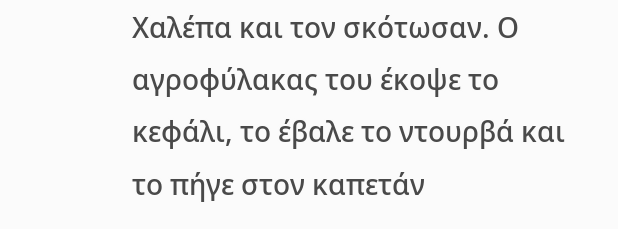Χαλέπα και τον σκότωσαν. Ο αγροφύλακας του έκοψε το κεφάλι, το έβαλε το ντουρβά και το πήγε στον καπετάν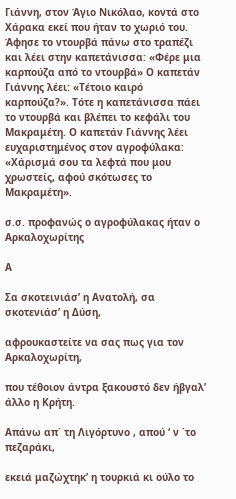Γιάννη, στον Άγιο Νικόλαο, κοντά στο Χάρακα εκεί που ήταν το χωριό του. Άφησε το ντουρβά πάνω στο τραπέζι και λέει στην καπετάνισσα: «Φέρε μια καρπούζα από το ντουρβά» Ο καπετάν Γιάννης λέει: «Τέτοιο καιρό καρπούζα?». Τότε η καπετάνισσα πάει το ντουρβά και βλέπει το κεφάλι του Μακραμέτη. Ο καπετάν Γιάννης λέει ευχαριστημένος στον αγροφύλακα: «Χάρισμά σου τα λεφτά που μου χρωστείς, αφού σκότωσες το Μακραμέτη».

σ.σ. προφανώς ο αγροφύλακας ήταν ο Αρκαλοχωρίτης

Α

Σα σκοτεινιάσ’ η Ανατολή, σα σκοτενιάσ’ η Δύση,

αφρουκαστείτε να σας πως για τον Αρκαλοχωρίτη,

που τέθοιον άντρα ξακουστό δεν ήβγαλ’ άλλο η Κρήτη.

Απάνω απ΄ τη Λιγόρτυνο , απού ‘ ν ΄το πεζαράκι,

εκειά μαζώχτηκ’ η τουρκιά κι ούλο το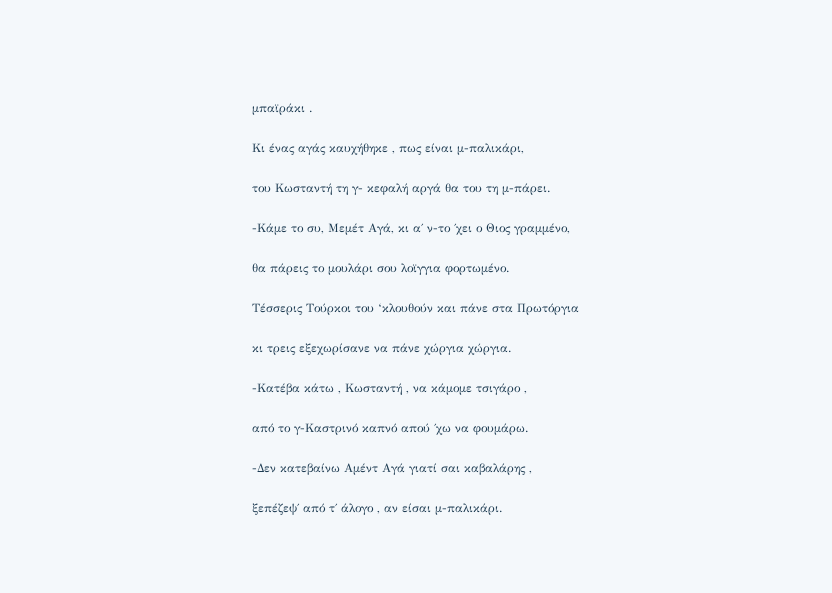μπαϊράκι .

Κι ένας αγάς καυχήθηκε , πως είναι μ-παλικάρι,

του Κωσταντή τη γ- κεφαλή αργά θα του τη μ-πάρει.

-Κάμε το συ, Μεμέτ Αγά, κι α΄ ν-το ΄χει ο Θιος γραμμένο,

θα πάρεις το μουλάρι σου λοϊγγια φορτωμένο.

Τέσσερις Τούρκοι του ‘κλουθούν και πάνε στα Πρωτόργια

κι τρεις εξεχωρίσανε να πάνε χώργια χώργια.

-Κατέβα κάτω , Κωσταντή , να κάμομε τσιγάρο ,

από το γ-Καστρινό καπνό απού ΄χω να φουμάρω.

-Δεν κατεβαίνω Αμέντ Αγά γιατί σαι καβαλάρης ,

ξεπέζεψ΄ από τ΄ άλογο , αν είσαι μ-παλικάρι.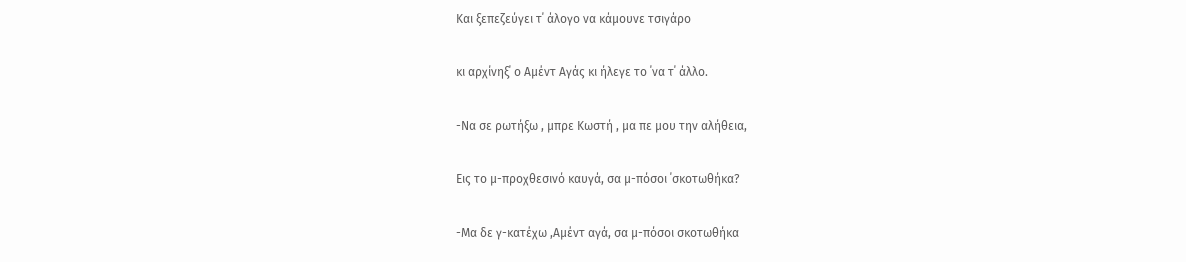Και ξεπεζεύγει τ΄ άλογο να κάμουνε τσιγάρο

κι αρχίνηξ΄ ο Αμέντ Αγάς κι ήλεγε το ΄να τ΄ άλλο.

-Να σε ρωτήξω , μπρε Κωστή , μα πε μου την αλήθεια,

Εις το μ-προχθεσινό καυγά, σα μ-πόσοι ΄σκοτωθήκα?

-Μα δε γ-κατέχω ,Αμέντ αγά, σα μ-πόσοι σκοτωθήκα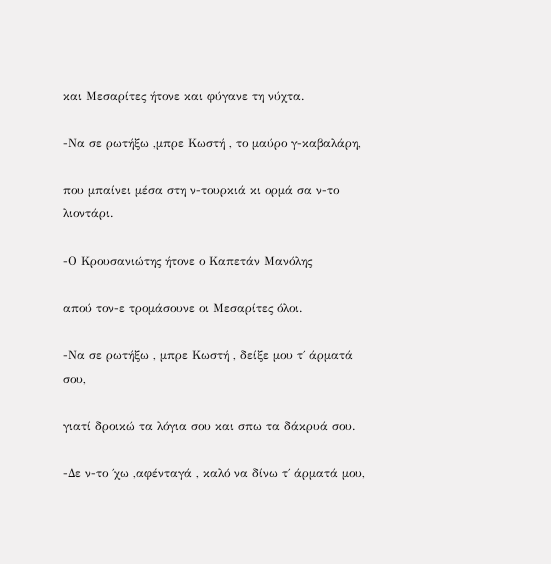και Μεσαρίτες ήτονε και φύγανε τη νύχτα.

-Να σε ρωτήξω ,μπρε Κωστή , το μαύρο γ-καβαλάρη,

που μπαίνει μέσα στη ν-τουρκιά κι ορμά σα ν-το λιοντάρι.

-Ο Κρουσανιώτης ήτονε ο Καπετάν Μανόλης

απού τον-ε τρομάσουνε οι Μεσαρίτες όλοι.

-Να σε ρωτήξω , μπρε Κωστή , δείξε μου τ΄ άρματά σου,

γιατί δροικώ τα λόγια σου και σπω τα δάκρυά σου.

-Δε ν-το ΄χω ,αφένταγά , καλό να δίνω τ΄ άρματά μου,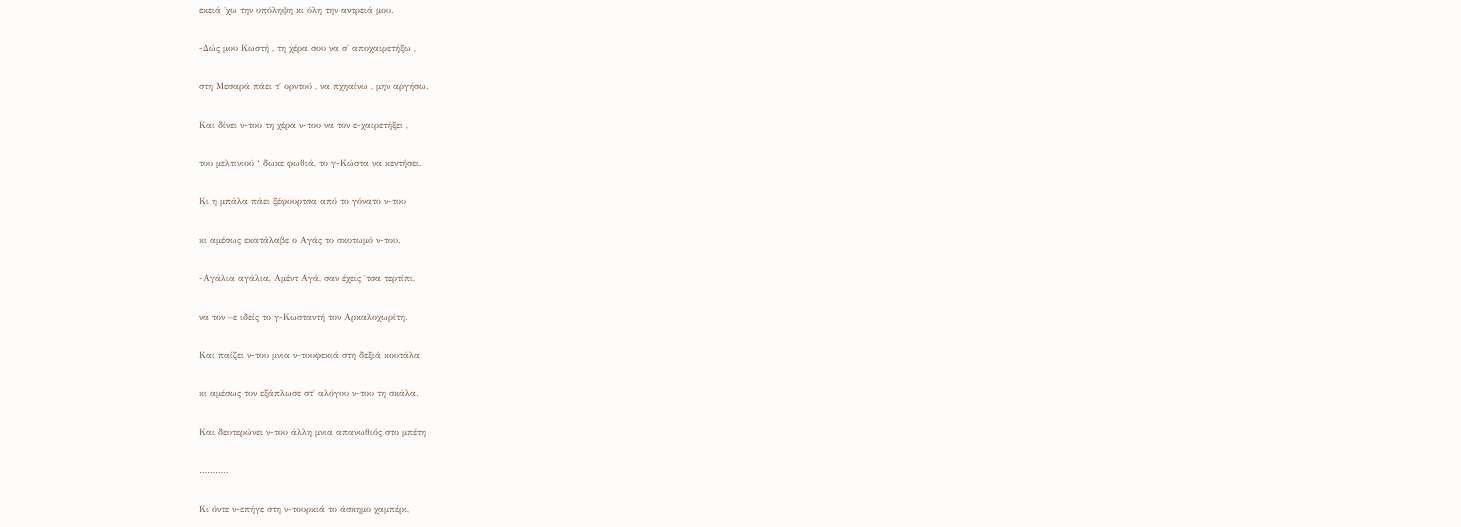εκειά ΄χω την υπόληψη κι όλη την αντρειά μου.

-Δώς μου Κωστή , τη χέρα σου να σ΄ αποχαιρετήξω ,

στη Μεσαρά πάει τ΄ ορντού , να πχηαίνω , μην αργήσω.

Και δίνει ν-του τη χέρα ν-του να τον ε-χαιρετήξει ,

του μελτινιού ‘ δωκε φωθιά, το γ-Κώστα να κεντήσει.

Κι η μπάλα πάει ξέφουρτσα από το γόνατο ν-του

κι αμέσως εκατάλαβε ο Αγάς το σκοτωμό ν-του.

-Αγάλια αγάλια, Αμέντ Αγά, σαν έχεις ΄τσα τερτίπι,

να τον –ε ιδείς το γ-Κωσταντή τον Αρκαλοχωρίτη.

Και παίζει ν-του μνια ν-τουφεκιά στη δεξιά κουτάλα

κι αμέσως τον εξάπλωσε στ΄ αλόγου ν-του τη σκάλα.

Και δευτερώνει ν-του άλλη μνια απανωθιός στο μπέτη

………..

Κι όντε ν-επήγε στη ν-τουρκιά το άσκημο χαμπέρι,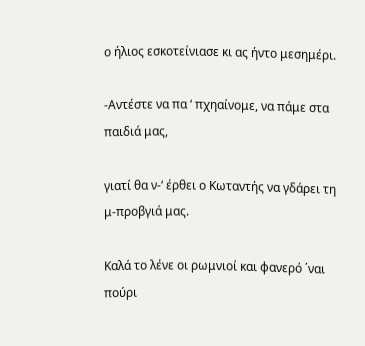ο ήλιος εσκοτείνιασε κι ας ήντο μεσημέρι.

-Αντέστε να πα ‘ πχηαίνομε, να πάμε στα παιδιά μας,

γιατί θα ν-‘ έρθει ο Κωταντής να γδάρει τη μ-προβγιά μας.

Καλά το λένε οι ρωμνιοί και φανερό ΄ναι πούρι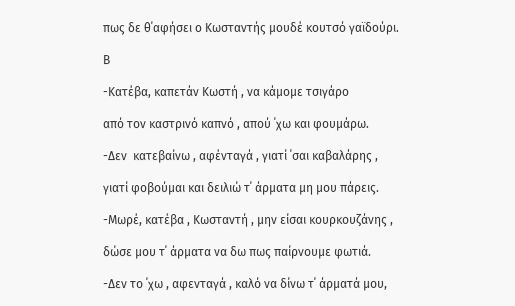πως δε θ΄αφήσει ο Κωσταντής μουδέ κουτσό γαϊδούρι.

Β

-Κατέβα, καπετάν Κωστή , να κάμομε τσιγάρο

από τον καστρινό καπνό , απού ΄χω και φουμάρω.

-Δεν  κατεβαίνω , αφένταγά , γιατί ΄σαι καβαλάρης ,

γιατί φοβούμαι και δειλιώ τ΄ άρματα μη μου πάρεις.

-Μωρέ, κατέβα , Κωσταντή , μην είσαι κουρκουζάνης ,

δώσε μου τ΄ άρματα να δω πως παίρνουμε φωτιά.

-Δεν το ΄χω , αφενταγά , καλό να δίνω τ΄ άρματά μου,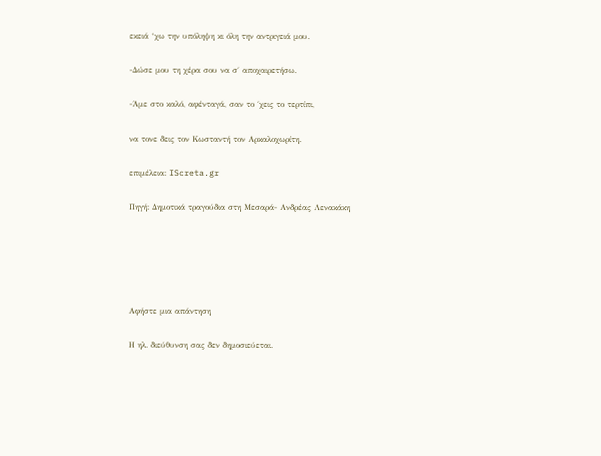εκειά ‘χω την υπόληψη κι όλη την αντριγειά μου.

-Δώσε μου τη χέρα σου να σ΄ αποχαιρετήσω.

-Άμε στο καλό, αφένταγά, σαν το ΄χεις το τερτίπι,

να τονε δεις τον Κωσταντή τον Αρκαλοχωρίτη.

επιμέλεια: IScreta.gr

Πηγή: Δημοτικά τραγούδια στη Μεσαρά- Ανδρέας Λενακάκη





Αφήστε μια απάντηση

Η ηλ. διεύθυνση σας δεν δημοσιεύεται.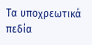Τα υποχρεωτικά πεδία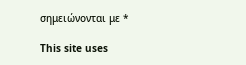σημειώνονται με *

This site uses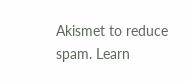Akismet to reduce spam. Learn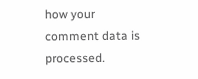how your comment data is processed.